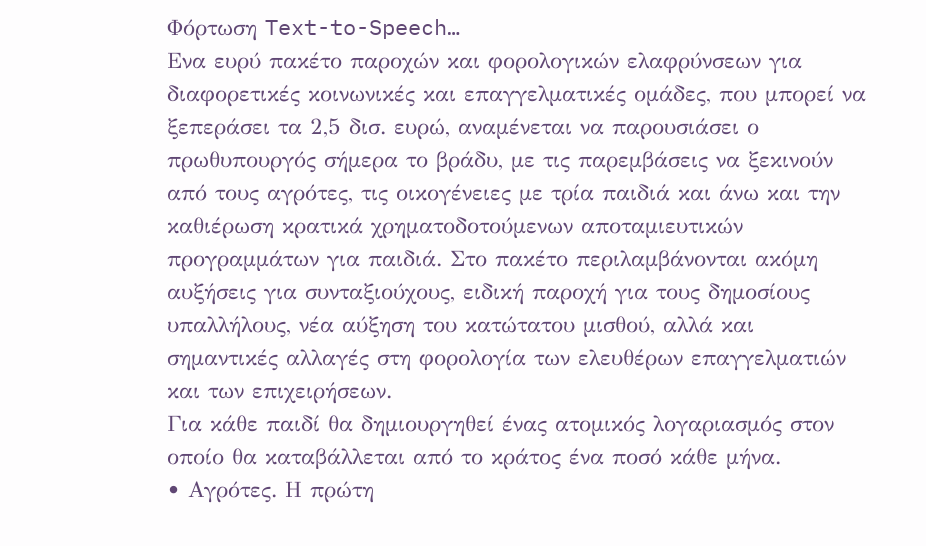Φόρτωση Text-to-Speech…
Ενα ευρύ πακέτο παροχών και φορολογικών ελαφρύνσεων για διαφορετικές κοινωνικές και επαγγελματικές ομάδες, που μπορεί να ξεπεράσει τα 2,5 δισ. ευρώ, αναμένεται να παρουσιάσει ο πρωθυπουργός σήμερα το βράδυ, με τις παρεμβάσεις να ξεκινούν από τους αγρότες, τις οικογένειες με τρία παιδιά και άνω και την καθιέρωση κρατικά χρηματοδοτούμενων αποταμιευτικών προγραμμάτων για παιδιά. Στο πακέτο περιλαμβάνονται ακόμη αυξήσεις για συνταξιούχους, ειδική παροχή για τους δημοσίους υπαλλήλους, νέα αύξηση του κατώτατου μισθού, αλλά και σημαντικές αλλαγές στη φορολογία των ελευθέρων επαγγελματιών και των επιχειρήσεων.
Για κάθε παιδί θα δημιουργηθεί ένας ατομικός λογαριασμός στον οποίο θα καταβάλλεται από το κράτος ένα ποσό κάθε μήνα.
• Αγρότες. Η πρώτη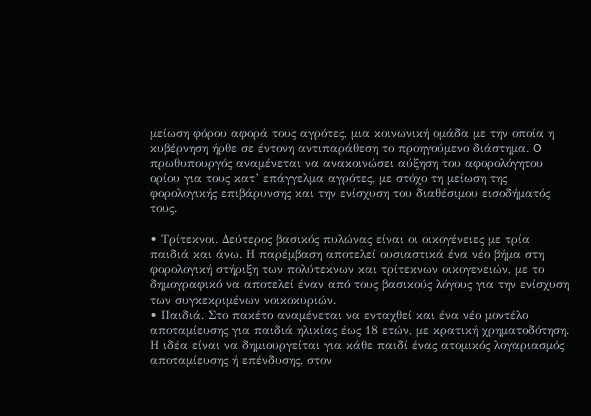μείωση φόρου αφορά τους αγρότες, μια κοινωνική ομάδα με την οποία η κυβέρνηση ήρθε σε έντονη αντιπαράθεση το προηγούμενο διάστημα. O πρωθυπουργός αναμένεται να ανακοινώσει αύξηση του αφορολόγητου ορίου για τους κατ’ επάγγελμα αγρότες, με στόχο τη μείωση της φορολογικής επιβάρυνσης και την ενίσχυση του διαθέσιμου εισοδήματός τους.

• Τρίτεκνοι. Δεύτερος βασικός πυλώνας είναι οι οικογένειες με τρία παιδιά και άνω. Η παρέμβαση αποτελεί ουσιαστικά ένα νέο βήμα στη φορολογική στήριξη των πολύτεκνων και τρίτεκνων οικογενειών, με το δημογραφικό να αποτελεί έναν από τους βασικούς λόγους για την ενίσχυση των συγκεκριμένων νοικοκυριών.
• Παιδιά. Στο πακέτο αναμένεται να ενταχθεί και ένα νέο μοντέλο αποταμίευσης για παιδιά ηλικίας έως 18 ετών, με κρατική χρηματοδότηση. Η ιδέα είναι να δημιουργείται για κάθε παιδί ένας ατομικός λογαριασμός αποταμίευσης ή επένδυσης, στον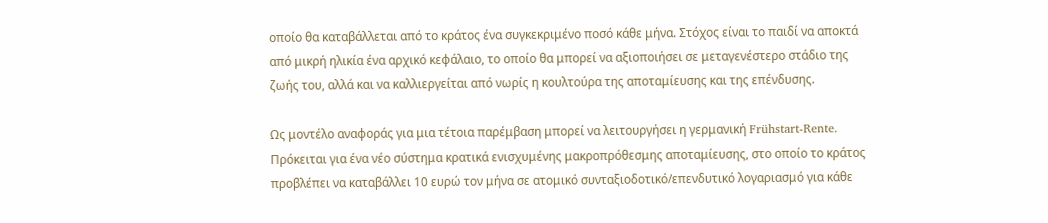οποίο θα καταβάλλεται από το κράτος ένα συγκεκριμένο ποσό κάθε μήνα. Στόχος είναι το παιδί να αποκτά από μικρή ηλικία ένα αρχικό κεφάλαιο, το οποίο θα μπορεί να αξιοποιήσει σε μεταγενέστερο στάδιο της ζωής του, αλλά και να καλλιεργείται από νωρίς η κουλτούρα της αποταμίευσης και της επένδυσης.

Ως μοντέλο αναφοράς για μια τέτοια παρέμβαση μπορεί να λειτουργήσει η γερμανική Frühstart-Rente. Πρόκειται για ένα νέο σύστημα κρατικά ενισχυμένης μακροπρόθεσμης αποταμίευσης, στο οποίο το κράτος προβλέπει να καταβάλλει 10 ευρώ τον μήνα σε ατομικό συνταξιοδοτικό/επενδυτικό λογαριασμό για κάθε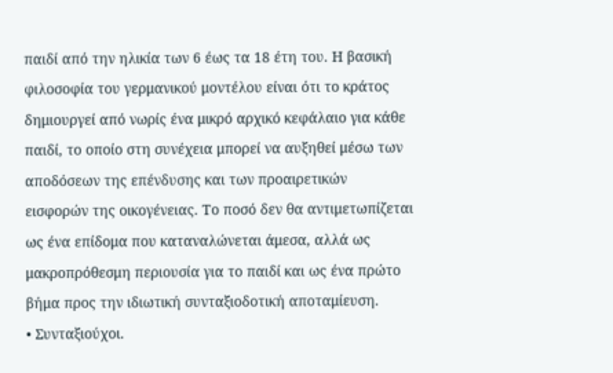παιδί από την ηλικία των 6 έως τα 18 έτη του. Η βασική φιλοσοφία του γερμανικού μοντέλου είναι ότι το κράτος δημιουργεί από νωρίς ένα μικρό αρχικό κεφάλαιο για κάθε παιδί, το οποίο στη συνέχεια μπορεί να αυξηθεί μέσω των αποδόσεων της επένδυσης και των προαιρετικών εισφορών της οικογένειας. Το ποσό δεν θα αντιμετωπίζεται ως ένα επίδομα που καταναλώνεται άμεσα, αλλά ως μακροπρόθεσμη περιουσία για το παιδί και ως ένα πρώτο βήμα προς την ιδιωτική συνταξιοδοτική αποταμίευση.
• Συνταξιούχοι.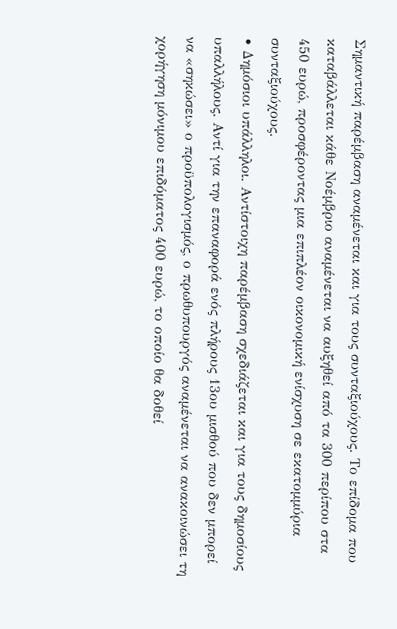Σημαντική παρέμβαση αναμένεται και για τους συνταξιούχους. Το επίδομα που καταβάλλεται κάθε Νοέμβριο αναμένεται να αυξηθεί από τα 300 περίπου στα 450 ευρώ, προσφέροντας μια επιπλέον οικονομική ενίσχυση σε εκατομμύρια συνταξιούχους.
• Δημόσιοι υπάλληλοι. Αντίστοιχη παρέμβαση σχεδιάζεται και για τους δημοσίους υπαλλήλους. Αντί για την επαναφορά ενός πλήρους 13ου μισθού που δεν μπορεί να «σηκώσει» ο προϋπολογισμός, ο πρωθυπουργός αναμένεται να ανακοινώσει τη χορήγηση μόνιμου επιδόματος 400 ευρώ, το οποίο θα δοθεί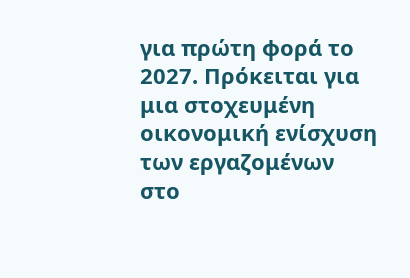για πρώτη φορά το 2027. Πρόκειται για μια στοχευμένη οικονομική ενίσχυση των εργαζομένων στο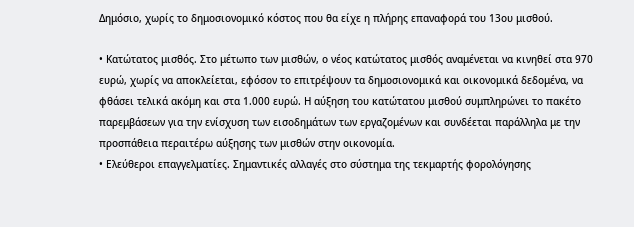Δημόσιο, χωρίς το δημοσιονομικό κόστος που θα είχε η πλήρης επαναφορά του 13ου μισθού.

• Κατώτατος μισθός. Στο μέτωπο των μισθών, ο νέος κατώτατος μισθός αναμένεται να κινηθεί στα 970 ευρώ, χωρίς να αποκλείεται, εφόσον το επιτρέψουν τα δημοσιονομικά και οικονομικά δεδομένα, να φθάσει τελικά ακόμη και στα 1.000 ευρώ. Η αύξηση του κατώτατου μισθού συμπληρώνει το πακέτο παρεμβάσεων για την ενίσχυση των εισοδημάτων των εργαζομένων και συνδέεται παράλληλα με την προσπάθεια περαιτέρω αύξησης των μισθών στην οικονομία.
• Ελεύθεροι επαγγελματίες. Σημαντικές αλλαγές στο σύστημα της τεκμαρτής φορολόγησης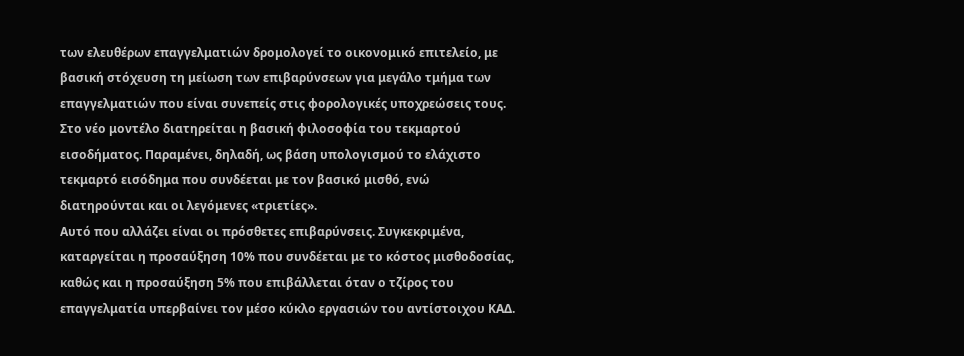των ελευθέρων επαγγελματιών δρομολογεί το οικονομικό επιτελείο, με βασική στόχευση τη μείωση των επιβαρύνσεων για μεγάλο τμήμα των επαγγελματιών που είναι συνεπείς στις φορολογικές υποχρεώσεις τους. Στο νέο μοντέλο διατηρείται η βασική φιλοσοφία του τεκμαρτού εισοδήματος. Παραμένει, δηλαδή, ως βάση υπολογισμού το ελάχιστο τεκμαρτό εισόδημα που συνδέεται με τον βασικό μισθό, ενώ διατηρούνται και οι λεγόμενες «τριετίες».
Αυτό που αλλάζει είναι οι πρόσθετες επιβαρύνσεις. Συγκεκριμένα, καταργείται η προσαύξηση 10% που συνδέεται με το κόστος μισθοδοσίας, καθώς και η προσαύξηση 5% που επιβάλλεται όταν ο τζίρος του επαγγελματία υπερβαίνει τον μέσο κύκλο εργασιών του αντίστοιχου ΚΑΔ.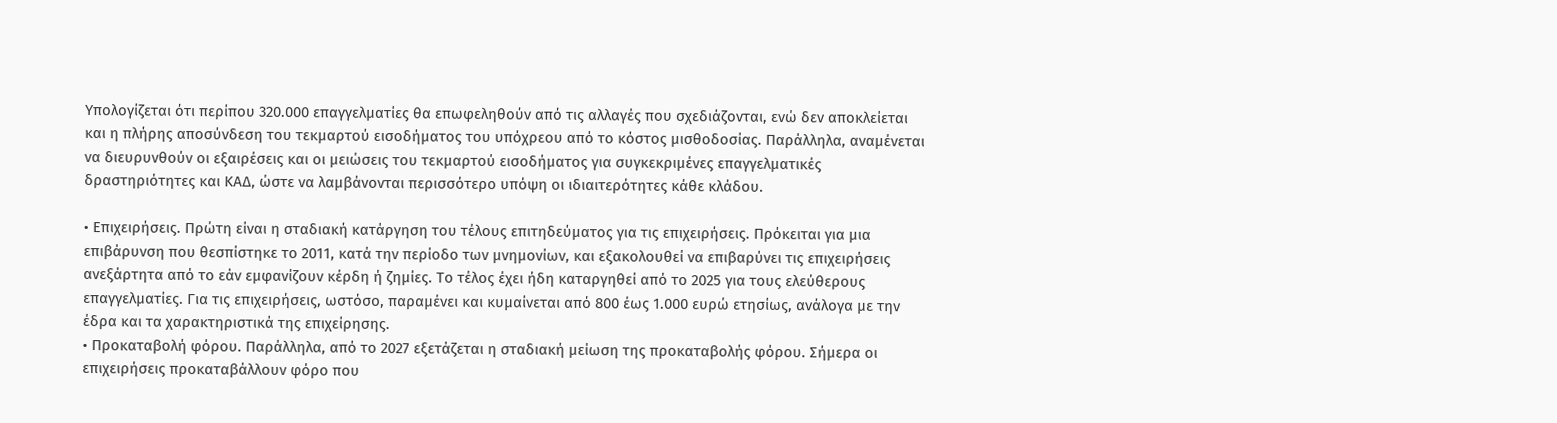Υπολογίζεται ότι περίπου 320.000 επαγγελματίες θα επωφεληθούν από τις αλλαγές που σχεδιάζονται, ενώ δεν αποκλείεται και η πλήρης αποσύνδεση του τεκμαρτού εισοδήματος του υπόχρεου από το κόστος μισθοδοσίας. Παράλληλα, αναμένεται να διευρυνθούν οι εξαιρέσεις και οι μειώσεις του τεκμαρτού εισοδήματος για συγκεκριμένες επαγγελματικές δραστηριότητες και ΚΑΔ, ώστε να λαμβάνονται περισσότερο υπόψη οι ιδιαιτερότητες κάθε κλάδου.

• Επιχειρήσεις. Πρώτη είναι η σταδιακή κατάργηση του τέλους επιτηδεύματος για τις επιχειρήσεις. Πρόκειται για μια επιβάρυνση που θεσπίστηκε το 2011, κατά την περίοδο των μνημονίων, και εξακολουθεί να επιβαρύνει τις επιχειρήσεις ανεξάρτητα από το εάν εμφανίζουν κέρδη ή ζημίες. Το τέλος έχει ήδη καταργηθεί από το 2025 για τους ελεύθερους επαγγελματίες. Για τις επιχειρήσεις, ωστόσο, παραμένει και κυμαίνεται από 800 έως 1.000 ευρώ ετησίως, ανάλογα με την έδρα και τα χαρακτηριστικά της επιχείρησης.
• Προκαταβολή φόρου. Παράλληλα, από το 2027 εξετάζεται η σταδιακή μείωση της προκαταβολής φόρου. Σήμερα οι επιχειρήσεις προκαταβάλλουν φόρο που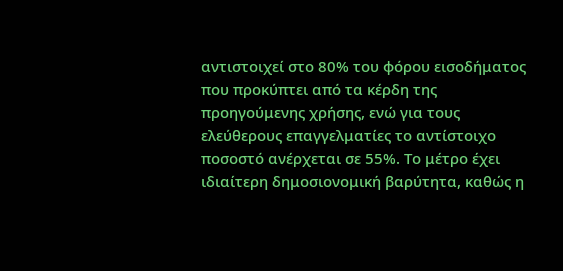αντιστοιχεί στο 80% του φόρου εισοδήματος που προκύπτει από τα κέρδη της προηγούμενης χρήσης, ενώ για τους ελεύθερους επαγγελματίες το αντίστοιχο ποσοστό ανέρχεται σε 55%. Το μέτρο έχει ιδιαίτερη δημοσιονομική βαρύτητα, καθώς η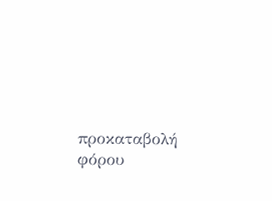προκαταβολή φόρου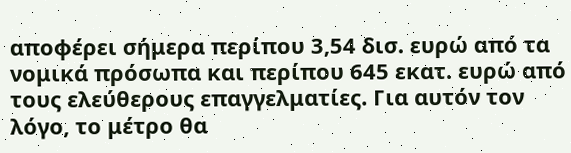αποφέρει σήμερα περίπου 3,54 δισ. ευρώ από τα νομικά πρόσωπα και περίπου 645 εκατ. ευρώ από τους ελεύθερους επαγγελματίες. Για αυτόν τον λόγο, το μέτρο θα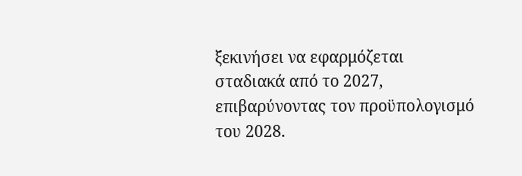ξεκινήσει να εφαρμόζεται σταδιακά από το 2027, επιβαρύνοντας τον προϋπολογισμό του 2028.